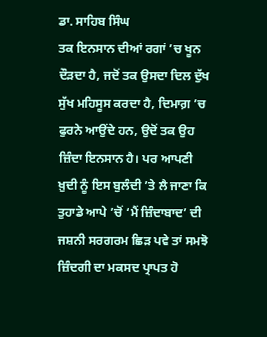ਡਾ. ਸਾਹਿਬ ਸਿੰਘ
ਤਕ ਇਨਸਾਨ ਦੀਆਂ ਰਗਾਂ ’ਚ ਖੂਨ ਦੌੜਦਾ ਹੈ, ਜਦੋਂ ਤਕ ਉਸਦਾ ਦਿਲ ਦੁੱਖ ਸੁੱਖ ਮਹਿਸੂਸ ਕਰਦਾ ਹੈ, ਦਿਮਾਗ਼ ’ਚ ਫੁਰਨੇ ਆਉਂਦੇ ਹਨ, ਉਦੋਂ ਤਕ ਉਹ ਜ਼ਿੰਦਾ ਇਨਸਾਨ ਹੈ। ਪਰ ਆਪਣੀ ਖ਼ੁਦੀ ਨੂੰ ਇਸ ਬੁਲੰਦੀ ’ਤੇ ਲੈ ਜਾਣਾ ਕਿ ਤੁਹਾਡੇ ਆਪੇ ’ਚੋਂ ‘ਮੈਂ ਜ਼ਿੰਦਾਬਾਦ’ ਦੀ ਜਸ਼ਨੀ ਸਰਗਰਮ ਛਿੜ ਪਵੇ ਤਾਂ ਸਮਝੋ ਜ਼ਿੰਦਗੀ ਦਾ ਮਕਸਦ ਪ੍ਰਾਪਤ ਹੋ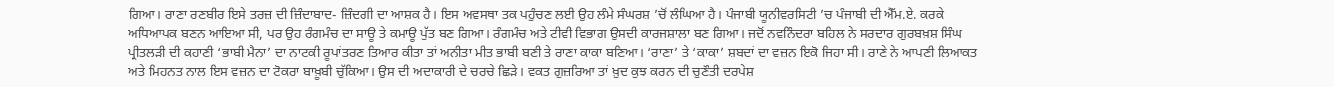ਗਿਆ। ਰਾਣਾ ਰਣਬੀਰ ਇਸੇ ਤਰਜ਼ ਦੀ ਜ਼ਿੰਦਾਬਾਦ- ਜ਼ਿੰਦਗੀ ਦਾ ਆਸ਼ਕ ਹੈ। ਇਸ ਅਵਸਥਾ ਤਕ ਪਹੁੰਚਣ ਲਈ ਉਹ ਲੰਮੇ ਸੰਘਰਸ਼ ’ਚੋਂ ਲੰਘਿਆ ਹੈ। ਪੰਜਾਬੀ ਯੂਨੀਵਰਸਿਟੀ ’ਚ ਪੰਜਾਬੀ ਦੀ ਐੱਮ.ਏ. ਕਰਕੇ ਅਧਿਆਪਕ ਬਣਨ ਆਇਆ ਸੀ, ਪਰ ਉਹ ਰੰਗਮੰਚ ਦਾ ਸਾਊ ਤੇ ਕਮਾਊ ਪੁੱਤ ਬਣ ਗਿਆ। ਰੰਗਮੰਚ ਅਤੇ ਟੀਵੀ ਵਿਭਾਗ ਉਸਦੀ ਕਾਰਜਸ਼ਾਲਾ ਬਣ ਗਿਆ। ਜਦੋਂ ਨਵਨਿੰਦਰਾ ਬਹਿਲ ਨੇ ਸਰਦਾਰ ਗੁਰਬਖ਼ਸ਼ ਸਿੰਘ ਪ੍ਰੀਤਲੜੀ ਦੀ ਕਹਾਣੀ ‘ਭਾਬੀ ਮੈਨਾ’ ਦਾ ਨਾਟਕੀ ਰੂਪਾਂਤਰਣ ਤਿਆਰ ਕੀਤਾ ਤਾਂ ਅਨੀਤਾ ਮੀਤ ਭਾਬੀ ਬਣੀ ਤੇ ਰਾਣਾ ਕਾਕਾ ਬਣਿਆ। ‘ਰਾਣਾ’ ਤੇ ‘ਕਾਕਾ’ ਸ਼ਬਦਾਂ ਦਾ ਵਜ਼ਨ ਇਕੋ ਜਿਹਾ ਸੀ। ਰਾਣੇ ਨੇ ਆਪਣੀ ਲਿਆਕਤ ਅਤੇ ਮਿਹਨਤ ਨਾਲ ਇਸ ਵਜ਼ਨ ਦਾ ਟੋਕਰਾ ਬਾਖ਼ੂਬੀ ਚੁੱਕਿਆ। ਉਸ ਦੀ ਅਦਾਕਾਰੀ ਦੇ ਚਰਚੇ ਛਿੜੇ। ਵਕਤ ਗੁਜ਼ਰਿਆ ਤਾਂ ਖ਼ੁਦ ਕੁਝ ਕਰਨ ਦੀ ਚੁਣੌਤੀ ਦਰਪੇਸ਼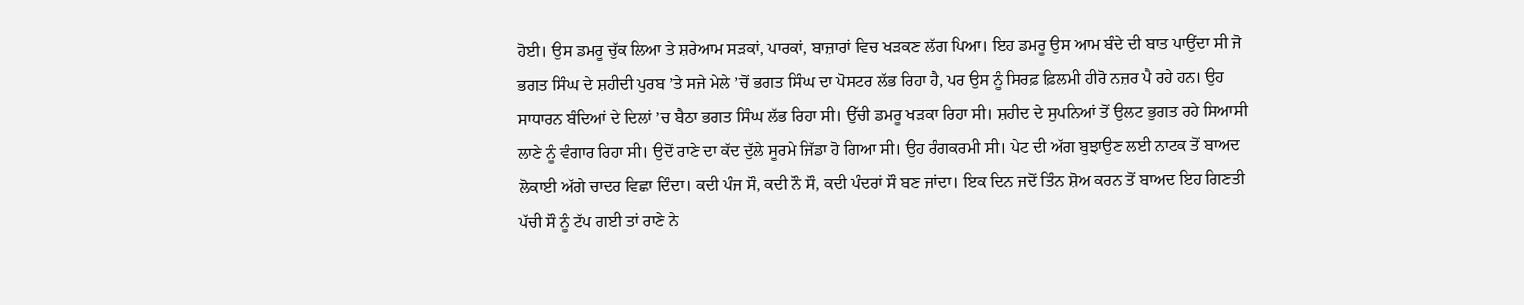ਹੋਈ। ਉਸ ਡਮਰੂ ਚੁੱਕ ਲਿਆ ਤੇ ਸ਼ਰੇਆਮ ਸੜਕਾਂ, ਪਾਰਕਾਂ, ਬਾਜ਼ਾਰਾਂ ਵਿਚ ਖੜਕਣ ਲੱਗ ਪਿਆ। ਇਹ ਡਮਰੂ ਉਸ ਆਮ ਬੰਦੇ ਦੀ ਬਾਤ ਪਾਉਂਦਾ ਸੀ ਜੋ ਭਗਤ ਸਿੰਘ ਦੇ ਸ਼ਹੀਦੀ ਪੁਰਬ ’ਤੇ ਸਜੇ ਮੇਲੇ ’ਚੋਂ ਭਗਤ ਸਿੰਘ ਦਾ ਪੋਸਟਰ ਲੱਭ ਰਿਹਾ ਹੈ, ਪਰ ਉਸ ਨੂੰ ਸਿਰਫ਼ ਫ਼ਿਲਮੀ ਹੀਰੋ ਨਜ਼ਰ ਪੈ ਰਹੇ ਹਨ। ਉਹ ਸਾਧਾਰਨ ਬੰਦਿਆਂ ਦੇ ਦਿਲਾਂ ’ਚ ਬੈਠਾ ਭਗਤ ਸਿੰਘ ਲੱਭ ਰਿਹਾ ਸੀ। ਉੱਚੀ ਡਮਰੂ ਖੜਕਾ ਰਿਹਾ ਸੀ। ਸ਼ਹੀਦ ਦੇ ਸੁਪਨਿਆਂ ਤੋਂ ਉਲਟ ਭੁਗਤ ਰਹੇ ਸਿਆਸੀ ਲਾਣੇ ਨੂੰ ਵੰਗਾਰ ਰਿਹਾ ਸੀ। ਉਦੋਂ ਰਾਣੇ ਦਾ ਕੱਦ ਦੁੱਲੇ ਸੂਰਮੇ ਜਿੱਡਾ ਹੋ ਗਿਆ ਸੀ। ਉਹ ਰੰਗਕਰਮੀ ਸੀ। ਪੇਟ ਦੀ ਅੱਗ ਬੁਝਾਉਣ ਲਈ ਨਾਟਕ ਤੋਂ ਬਾਅਦ ਲੋਕਾਈ ਅੱਗੇ ਚਾਦਰ ਵਿਛਾ ਦਿੰਦਾ। ਕਦੀ ਪੰਜ ਸੌ, ਕਦੀ ਨੌ ਸੌ, ਕਦੀ ਪੰਦਰਾਂ ਸੌ ਬਣ ਜਾਂਦਾ। ਇਕ ਦਿਨ ਜਦੋਂ ਤਿੰਨ ਸ਼ੋਅ ਕਰਨ ਤੋਂ ਬਾਅਦ ਇਹ ਗਿਣਤੀ ਪੱਚੀ ਸੌ ਨੂੰ ਟੱਪ ਗਈ ਤਾਂ ਰਾਣੇ ਨੇ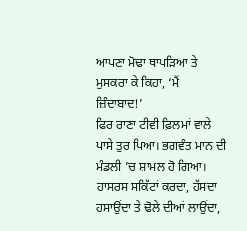ਆਪਣਾ ਮੋਢਾ ਥਾਪੜਿਆ ਤੇ ਮੁਸਕਰਾ ਕੇ ਕਿਹਾ, ‘ਮੈਂ ਜ਼ਿੰਦਾਬਾਦ!’
ਫਿਰ ਰਾਣਾ ਟੀਵੀ ਫ਼ਿਲਮਾਂ ਵਾਲੇ ਪਾਸੇ ਤੁਰ ਪਿਆ। ਭਗਵੰਤ ਮਾਨ ਦੀ ਮੰਡਲੀ ’ਚ ਸ਼ਾਮਲ ਹੋ ਗਿਆ। ਹਾਸਰਸ ਸਕਿੱਟਾਂ ਕਰਦਾ, ਹੱਸਦਾ ਹਸਾਉਂਦਾ ਤੇ ਢੋਲੇ ਦੀਆਂ ਲਾਉਂਦਾ,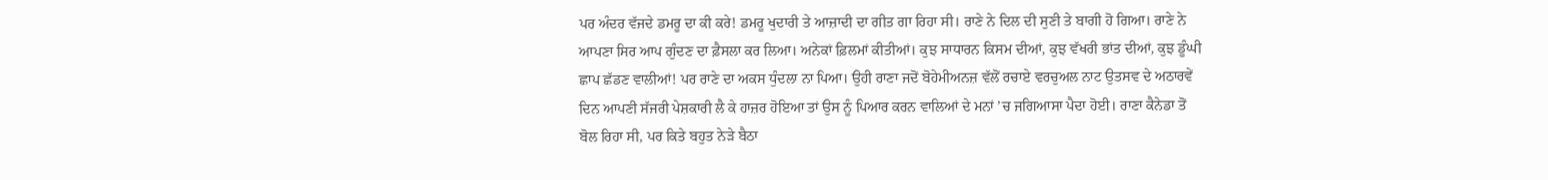ਪਰ ਅੰਦਰ ਵੱਜਦੇ ਡਮਰੂ ਦਾ ਕੀ ਕਰੇ! ਡਮਰੂ ਖੁਦਾਰੀ ਤੇ ਆਜ਼ਾਦੀ ਦਾ ਗੀਤ ਗਾ ਰਿਹਾ ਸੀ। ਰਾਣੇ ਨੇ ਦਿਲ ਦੀ ਸੁਣੀ ਤੇ ਬਾਗੀ ਹੋ ਗਿਆ। ਰਾਣੇ ਨੇ ਆਪਣਾ ਸਿਰ ਆਪ ਗੁੰਦਣ ਦਾ ਫ਼ੈਸਲਾ ਕਰ ਲਿਆ। ਅਨੇਕਾਂ ਫ਼ਿਲਮਾਂ ਕੀਤੀਆਂ। ਕੁਝ ਸਾਧਾਰਨ ਕਿਸਮ ਦੀਆਂ, ਕੁਝ ਵੱਖਰੀ ਭਾਂਤ ਦੀਆਂ, ਕੁਝ ਡੂੰਘੀ ਛਾਪ ਛੱਡਣ ਵਾਲੀਆਂ! ਪਰ ਰਾਣੇ ਦਾ ਅਕਸ ਧੁੰਦਲਾ ਨਾ ਪਿਆ। ਉਹੀ ਰਾਣਾ ਜਦੋਂ ਬੋਹੇਮੀਅਨਜ਼ ਵੱਲੋਂ ਰਚਾਏ ਵਰਚੁਅਲ ਨਾਟ ਉਤਸਵ ਦੇ ਅਠਾਰਵੇਂ ਦਿਨ ਆਪਣੀ ਸੱਜਰੀ ਪੇਸ਼ਕਾਰੀ ਲੈ ਕੇ ਹਾਜ਼ਰ ਹੋਇਆ ਤਾਂ ਉਸ ਨੂੰ ਪਿਆਰ ਕਰਨ ਵਾਲਿਆਂ ਦੇ ਮਨਾਂ ’ਚ ਜਗਿਆਸਾ ਪੈਦਾ ਹੋਈ। ਰਾਣਾ ਕੈਨੇਡਾ ਤੋਂ ਬੋਲ ਰਿਹਾ ਸੀ, ਪਰ ਕਿਤੇ ਬਹੁਤ ਨੇੜੇ ਬੈਠਾ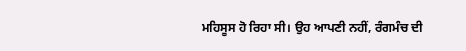ਮਹਿਸੂਸ ਹੋ ਰਿਹਾ ਸੀ। ਉਹ ਆਪਣੀ ਨਹੀਂ, ਰੰਗਮੰਚ ਦੀ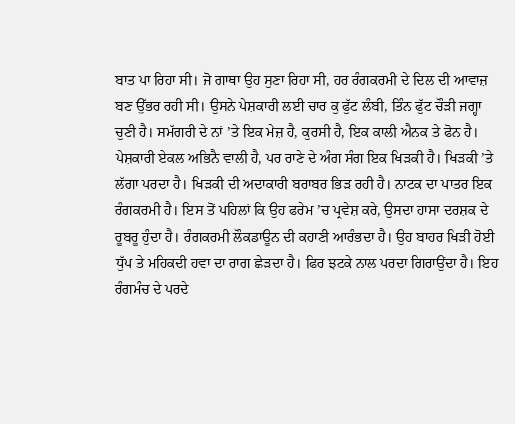ਬਾਤ ਪਾ ਰਿਹਾ ਸੀ। ਜੋ ਗਾਥਾ ਉਹ ਸੁਣਾ ਰਿਹਾ ਸੀ, ਹਰ ਰੰਗਕਰਮੀ ਦੇ ਦਿਲ ਦੀ ਆਵਾਜ਼ ਬਣ ਉੱਭਰ ਰਹੀ ਸੀ। ਉਸਨੇ ਪੇਸ਼ਕਾਰੀ ਲਈ ਚਾਰ ਕੁ ਫੁੱਟ ਲੰਬੀ, ਤਿੰਨ ਫੁੱਟ ਚੌੜੀ ਜਗ੍ਹਾ ਚੁਣੀ ਹੈ। ਸਮੱਗਰੀ ਦੇ ਨਾਂ ’ਤੇ ਇਕ ਮੇਜ਼ ਹੈ, ਕੁਰਸੀ ਹੈ, ਇਕ ਕਾਲੀ ਐਨਕ ਤੇ ਫੋਨ ਹੈ। ਪੇਸ਼ਕਾਰੀ ਏਕਲ ਅਭਿਨੈ ਵਾਲੀ ਹੈ, ਪਰ ਰਾਣੇ ਦੇ ਅੰਗ ਸੰਗ ਇਕ ਖਿੜਕੀ ਹੈ। ਖਿੜਕੀ ’ਤੇ ਲੱਗਾ ਪਰਦਾ ਹੈ। ਖਿੜਕੀ ਦੀ ਅਦਾਕਾਰੀ ਬਰਾਬਰ ਭਿੜ ਰਹੀ ਹੈ। ਨਾਟਕ ਦਾ ਪਾਤਰ ਇਕ ਰੰਗਕਰਮੀ ਹੈ। ਇਸ ਤੋਂ ਪਹਿਲਾਂ ਕਿ ਉਹ ਫਰੇਮ ’ਚ ਪ੍ਰਵੇਸ਼ ਕਰੇ, ਉਸਦਾ ਹਾਸਾ ਦਰਸ਼ਕ ਦੇ ਰੂਬਰੂ ਹੁੰਦਾ ਹੈ। ਰੰਗਕਰਮੀ ਲੌਕਡਾਊਨ ਦੀ ਕਹਾਣੀ ਆਰੰਭਦਾ ਹੈ। ਉਹ ਬਾਹਰ ਖਿੜੀ ਹੋਈ ਧੁੱਪ ਤੇ ਮਹਿਕਦੀ ਹਵਾ ਦਾ ਰਾਗ ਛੇੜਦਾ ਹੈ। ਫਿਰ ਝਟਕੇ ਨਾਲ ਪਰਦਾ ਗਿਰਾਉਂਦਾ ਹੈ। ਇਹ ਰੰਗਮੰਚ ਦੇ ਪਰਦੇ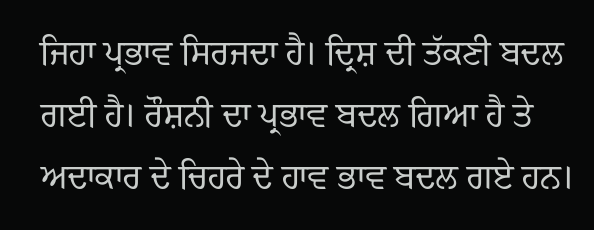ਜਿਹਾ ਪ੍ਰਭਾਵ ਸਿਰਜਦਾ ਹੈ। ਦ੍ਰਿਸ਼ ਦੀ ਤੱਕਣੀ ਬਦਲ ਗਈ ਹੈ। ਰੌਸ਼ਨੀ ਦਾ ਪ੍ਰਭਾਵ ਬਦਲ ਗਿਆ ਹੈ ਤੇ ਅਦਾਕਾਰ ਦੇ ਚਿਹਰੇ ਦੇ ਹਾਵ ਭਾਵ ਬਦਲ ਗਏ ਹਨ।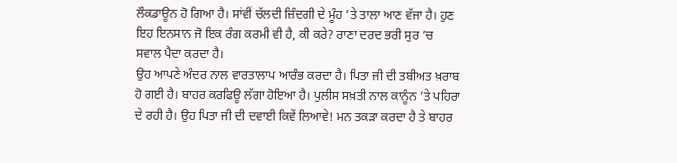ਲੌਕਡਾਊਨ ਹੋ ਗਿਆ ਹੈ। ਸਾਂਵੀਂ ਚੱਲਦੀ ਜ਼ਿੰਦਗੀ ਦੇ ਮੂੰਹ ’ਤੇ ਤਾਲਾ ਆਣ ਵੱਜਾ ਹੈ। ਹੁਣ ਇਹ ਇਨਸਾਨ ਜੋ ਇਕ ਰੰਗ ਕਰਮੀ ਵੀ ਹੈ, ਕੀ ਕਰੇ? ਰਾਣਾ ਦਰਦ ਭਰੀ ਸੁਰ ’ਚ ਸਵਾਲ ਪੈਦਾ ਕਰਦਾ ਹੈ।
ਉਹ ਆਪਣੇ ਅੰਦਰ ਨਾਲ ਵਾਰਤਾਲਾਪ ਆਰੰਭ ਕਰਦਾ ਹੈ। ਪਿਤਾ ਜੀ ਦੀ ਤਬੀਅਤ ਖ਼ਰਾਬ ਹੋ ਗਈ ਹੈ। ਬਾਹਰ ਕਰਫਿਊ ਲੱਗਾ ਹੋਇਆ ਹੈ। ਪੁਲੀਸ ਸਖ਼ਤੀ ਨਾਲ ਕਾਨੂੰਨ ’ਤੇ ਪਹਿਰਾ ਦੇ ਰਹੀ ਹੈ। ਉਹ ਪਿਤਾ ਜੀ ਦੀ ਦਵਾਈ ਕਿਵੇਂ ਲਿਆਵੇ! ਮਨ ਤਕੜਾ ਕਰਦਾ ਹੈ ਤੇ ਬਾਹਰ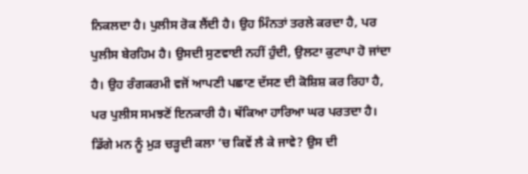ਨਿਕਲਦਾ ਹੈ। ਪੁਲੀਸ ਰੋਕ ਲੈਂਦੀ ਹੈ। ਉਹ ਮਿੰਨਤਾਂ ਤਰਲੇ ਕਰਦਾ ਹੈ, ਪਰ ਪੁਲੀਸ ਬੇਰਹਿਮ ਹੈ। ਉਸਦੀ ਸੁਣਵਾਈ ਨਹੀਂ ਹੁੰਦੀ, ਉਲਟਾ ਕੁਟਾਪਾ ਹੋ ਜਾਂਦਾ ਹੈ। ਉਹ ਰੰਗਕਰਮੀ ਵਜੋਂ ਆਪਣੀ ਪਛਾਣ ਦੱਸਣ ਦੀ ਕੋਸ਼ਿਸ਼ ਕਰ ਰਿਹਾ ਹੈ, ਪਰ ਪੁਲੀਸ ਸਮਝਣੋਂ ਇਨਕਾਰੀ ਹੈ। ਥੱਕਿਆ ਹਾਰਿਆ ਘਰ ਪਰਤਦਾ ਹੈ। ਡਿੱਗੇ ਮਨ ਨੂੰ ਮੁੜ ਚੜ੍ਹਦੀ ਕਲਾ ’ਚ ਕਿਵੇਂ ਲੈ ਕੇ ਜਾਵੇ? ਉਸ ਦੀ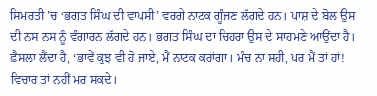ਸਿਮਰਤੀ ’ਚ ‘ਭਗਤ ਸਿੰਘ ਦੀ ਵਾਪਸੀ’ ਵਰਗੇ ਨਾਟਕ ਗੂੰਜਣ ਲੱਗਦੇ ਹਨ। ਪਾਸ਼ ਦੇ ਬੋਲ ਉਸ ਦੀ ਨਸ ਨਸ ਨੂੰ ਵੰਗਾਰਨ ਲੱਗਦੇ ਹਨ। ਭਗਤ ਸਿੰਘ ਦਾ ਚਿਹਰਾ ਉਸ ਦੇ ਸਾਹਮਣੇ ਆਉਂਦਾ ਹੈ। ਫ਼ੈਸਲਾ ਲੈਂਦਾ ਹੈ, ‘ਭਾਵੇਂ ਕੁਝ ਵੀ ਹੋ ਜਾਏ, ਮੈਂ ਨਾਟਕ ਕਰਾਂਗਾ। ਮੰਚ ਨਾ ਸਹੀ, ਪਰ ਮੈਂ ਤਾਂ ਹਾਂ! ਵਿਚਾਰ ਤਾਂ ਨਹੀਂ ਮਰ ਸਕਦੇ।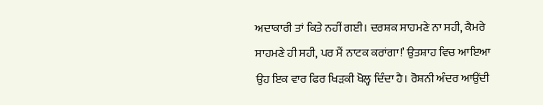ਅਦਾਕਾਰੀ ਤਾਂ ਕਿਤੇ ਨਹੀਂ ਗਈ। ਦਰਸ਼ਕ ਸਾਹਮਣੇ ਨਾ ਸਹੀ, ਕੈਮਰੇ ਸਾਹਮਣੇ ਹੀ ਸਹੀ, ਪਰ ਮੈਂ ਨਾਟਕ ਕਰਾਂਗਾ!’ ਉਤਸ਼ਾਹ ਵਿਚ ਆਇਆ ਉਹ ਇਕ ਵਾਰ ਫਿਰ ਖਿੜਕੀ ਖੋਲ੍ਹ ਦਿੰਦਾ ਹੈ। ਰੋਸ਼ਨੀ ਅੰਦਰ ਆਉਂਦੀ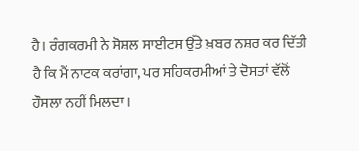ਹੈ। ਰੰਗਕਰਮੀ ਨੇ ਸੋਸ਼ਲ ਸਾਈਟਸ ਉੱਤੇ ਖ਼ਬਰ ਨਸ਼ਰ ਕਰ ਦਿੱਤੀ ਹੈ ਕਿ ਮੈਂ ਨਾਟਕ ਕਰਾਂਗਾ, ਪਰ ਸਹਿਕਰਮੀਆਂ ਤੇ ਦੋਸਤਾਂ ਵੱਲੋਂ ਹੌਸਲਾ ਨਹੀਂ ਮਿਲਦਾ।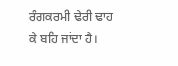ਰੰਗਕਰਮੀ ਢੇਰੀ ਢਾਹ ਕੇ ਬਹਿ ਜਾਂਦਾ ਹੈ।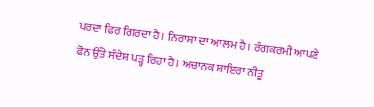ਪਰਦਾ ਫਿਰ ਗਿਰਦਾ ਹੈ। ਨਿਰਾਸ਼ਾ ਦਾ ਆਲਮ ਹੈ। ਰੰਗਕਰਮੀ ਆਪਣੇ ਫੋਨ ਉੱਤੇ ਸੰਦੇਸ਼ ਪੜ੍ਹ ਰਿਹਾ ਹੈ। ਅਚਾਨਕ ਸ਼ਾਇਰਾ ਨੀਤੂ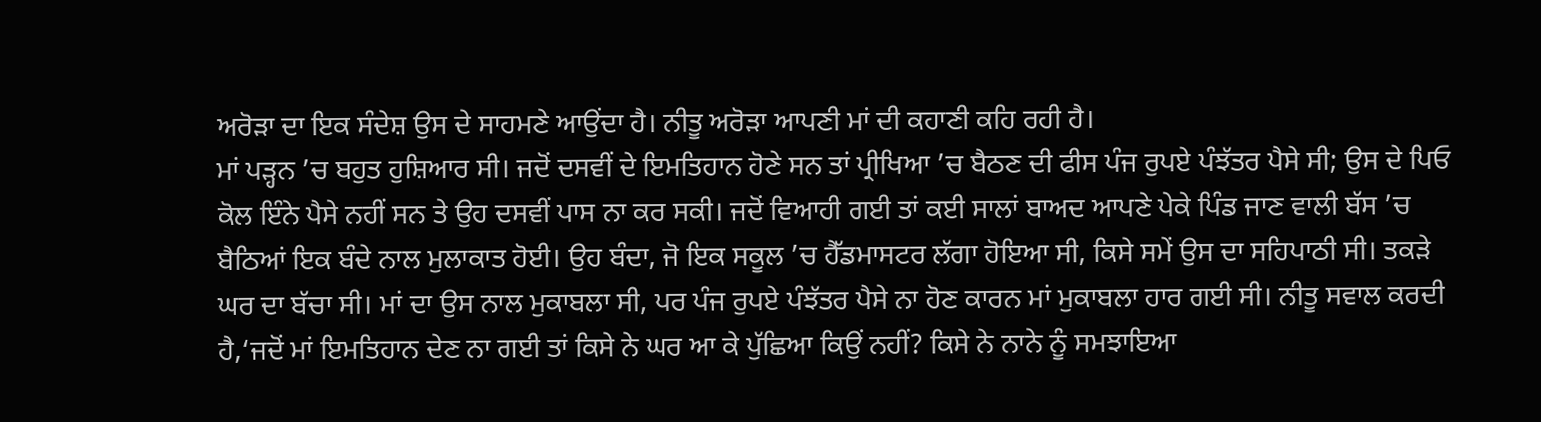ਅਰੋੜਾ ਦਾ ਇਕ ਸੰਦੇਸ਼ ਉਸ ਦੇ ਸਾਹਮਣੇ ਆਉਂਦਾ ਹੈ। ਨੀਤੂ ਅਰੋੜਾ ਆਪਣੀ ਮਾਂ ਦੀ ਕਹਾਣੀ ਕਹਿ ਰਹੀ ਹੈ।
ਮਾਂ ਪੜ੍ਹਨ ’ਚ ਬਹੁਤ ਹੁਸ਼ਿਆਰ ਸੀ। ਜਦੋਂ ਦਸਵੀਂ ਦੇ ਇਮਤਿਹਾਨ ਹੋਣੇ ਸਨ ਤਾਂ ਪ੍ਰੀਖਿਆ ’ਚ ਬੈਠਣ ਦੀ ਫੀਸ ਪੰਜ ਰੁਪਏ ਪੰਝੱਤਰ ਪੈਸੇ ਸੀ; ਉਸ ਦੇ ਪਿਓ ਕੋਲ ਇੰਨੇ ਪੈਸੇ ਨਹੀਂ ਸਨ ਤੇ ਉਹ ਦਸਵੀਂ ਪਾਸ ਨਾ ਕਰ ਸਕੀ। ਜਦੋਂ ਵਿਆਹੀ ਗਈ ਤਾਂ ਕਈ ਸਾਲਾਂ ਬਾਅਦ ਆਪਣੇ ਪੇਕੇ ਪਿੰਡ ਜਾਣ ਵਾਲੀ ਬੱਸ ’ਚ ਬੈਠਿਆਂ ਇਕ ਬੰਦੇ ਨਾਲ ਮੁਲਾਕਾਤ ਹੋਈ। ਉਹ ਬੰਦਾ, ਜੋ ਇਕ ਸਕੂਲ ’ਚ ਹੈੱਡਮਾਸਟਰ ਲੱਗਾ ਹੋਇਆ ਸੀ, ਕਿਸੇ ਸਮੇਂ ਉਸ ਦਾ ਸਹਿਪਾਠੀ ਸੀ। ਤਕੜੇ ਘਰ ਦਾ ਬੱਚਾ ਸੀ। ਮਾਂ ਦਾ ਉਸ ਨਾਲ ਮੁਕਾਬਲਾ ਸੀ, ਪਰ ਪੰਜ ਰੁਪਏ ਪੰਝੱਤਰ ਪੈਸੇ ਨਾ ਹੋਣ ਕਾਰਨ ਮਾਂ ਮੁਕਾਬਲਾ ਹਾਰ ਗਈ ਸੀ। ਨੀਤੂ ਸਵਾਲ ਕਰਦੀ ਹੈ,‘ਜਦੋਂ ਮਾਂ ਇਮਤਿਹਾਨ ਦੇਣ ਨਾ ਗਈ ਤਾਂ ਕਿਸੇ ਨੇ ਘਰ ਆ ਕੇ ਪੁੱਛਿਆ ਕਿਉਂ ਨਹੀਂ? ਕਿਸੇ ਨੇ ਨਾਨੇ ਨੂੰ ਸਮਝਾਇਆ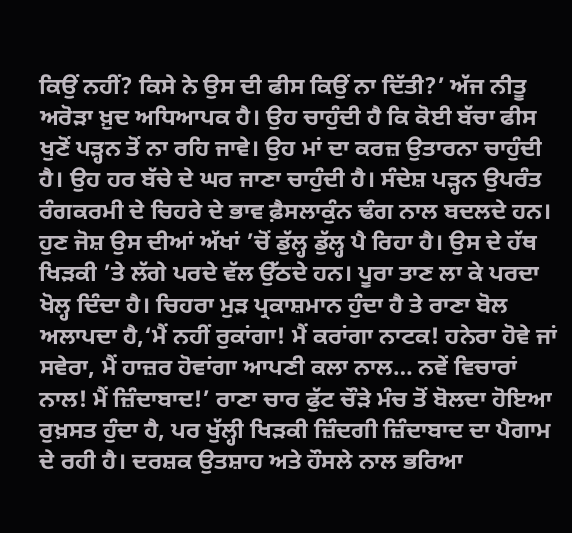ਕਿਉਂ ਨਹੀਂ? ਕਿਸੇ ਨੇ ਉਸ ਦੀ ਫੀਸ ਕਿਉਂ ਨਾ ਦਿੱਤੀ?’ ਅੱਜ ਨੀਤੂ ਅਰੋੜਾ ਖ਼ੁਦ ਅਧਿਆਪਕ ਹੈ। ਉਹ ਚਾਹੁੰਦੀ ਹੈ ਕਿ ਕੋਈ ਬੱਚਾ ਫੀਸ ਖੁਣੋਂ ਪੜ੍ਹਨ ਤੋਂ ਨਾ ਰਹਿ ਜਾਵੇ। ਉਹ ਮਾਂ ਦਾ ਕਰਜ਼ ਉਤਾਰਨਾ ਚਾਹੁੰਦੀ ਹੈ। ਉਹ ਹਰ ਬੱਚੇ ਦੇ ਘਰ ਜਾਣਾ ਚਾਹੁੰਦੀ ਹੈ। ਸੰਦੇਸ਼ ਪੜ੍ਹਨ ਉਪਰੰਤ ਰੰਗਕਰਮੀ ਦੇ ਚਿਹਰੇ ਦੇ ਭਾਵ ਫ਼ੈਸਲਾਕੁੰਨ ਢੰਗ ਨਾਲ ਬਦਲਦੇ ਹਨ। ਹੁਣ ਜੋਸ਼ ਉਸ ਦੀਆਂ ਅੱਖਾਂ ’ਚੋਂ ਡੁੱਲ੍ਹ ਡੁੱਲ੍ਹ ਪੈ ਰਿਹਾ ਹੈ। ਉਸ ਦੇ ਹੱਥ ਖਿੜਕੀ ’ਤੇ ਲੱਗੇ ਪਰਦੇ ਵੱਲ ਉੱਠਦੇ ਹਨ। ਪੂਰਾ ਤਾਣ ਲਾ ਕੇ ਪਰਦਾ ਖੋਲ੍ਹ ਦਿੰਦਾ ਹੈ। ਚਿਹਰਾ ਮੁੜ ਪ੍ਰਕਾਸ਼ਮਾਨ ਹੁੰਦਾ ਹੈ ਤੇ ਰਾਣਾ ਬੋਲ ਅਲਾਪਦਾ ਹੈ,‘ਮੈਂ ਨਹੀਂ ਰੁਕਾਂਗਾ! ਮੈਂ ਕਰਾਂਗਾ ਨਾਟਕ! ਹਨੇਰਾ ਹੋਵੇ ਜਾਂ ਸਵੇਰਾ, ਮੈਂ ਹਾਜ਼ਰ ਹੋਵਾਂਗਾ ਆਪਣੀ ਕਲਾ ਨਾਲ… ਨਵੇਂ ਵਿਚਾਰਾਂ ਨਾਲ! ਮੈਂ ਜ਼ਿੰਦਾਬਾਦ!’ ਰਾਣਾ ਚਾਰ ਫੁੱਟ ਚੌੜੇ ਮੰਚ ਤੋਂ ਬੋਲਦਾ ਹੋਇਆ ਰੁਖ਼ਸਤ ਹੁੰਦਾ ਹੈ, ਪਰ ਖੁੱਲ੍ਹੀ ਖਿੜਕੀ ਜ਼ਿੰਦਗੀ ਜ਼ਿੰਦਾਬਾਦ ਦਾ ਪੈਗਾਮ ਦੇ ਰਹੀ ਹੈ। ਦਰਸ਼ਕ ਉਤਸ਼ਾਹ ਅਤੇ ਹੌਸਲੇ ਨਾਲ ਭਰਿਆ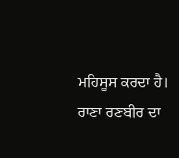ਮਹਿਸੂਸ ਕਰਦਾ ਹੈ। ਰਾਣਾ ਰਣਬੀਰ ਦਾ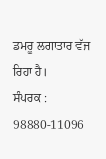ਡਮਰੂ ਲਗਾਤਾਰ ਵੱਜ ਰਿਹਾ ਹੈ।
ਸੰਪਰਕ : 98880-11096